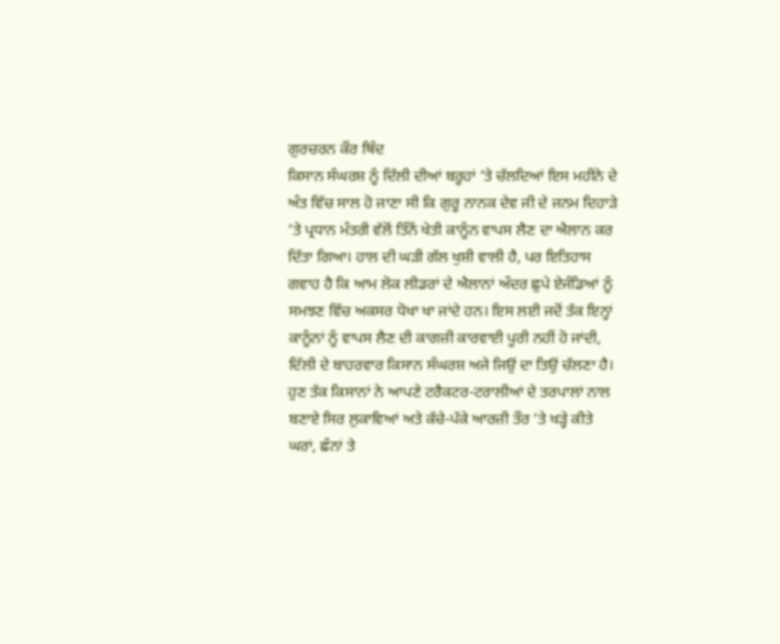ਗੁਰਚਰਨ ਕੌਰ ਥਿੰਦ
ਕਿਸਾਨ ਸੰਘਰਸ਼ ਨੂੰ ਦਿੱਲੀ ਦੀਆਂ ਬਰੂਹਾਂ ’ਤੇ ਚੱਲਦਿਆਂ ਇਸ ਮਹੀਨੇ ਦੇ ਅੰਤ ਵਿੱਚ ਸਾਲ ਹੋ ਜਾਣਾ ਸੀ ਕਿ ਗੁਰੂ ਨਾਨਕ ਦੇਵ ਜੀ ਦੇ ਜਨਮ ਦਿਹਾੜੇ ’ਤੇ ਪ੍ਰਧਾਨ ਮੰਤਰੀ ਵੱਲੋਂ ਤਿੰਨੋਂ ਖੇਤੀ ਕਾਨੂੰਨ ਵਾਪਸ ਲੈਣ ਦਾ ਐਲਾਨ ਕਰ ਦਿੱਤਾ ਗਿਆ। ਹਾਲ ਦੀ ਘੜੀ ਗੱਲ ਖੁਸ਼ੀ ਵਾਲੀ ਹੈ, ਪਰ ਇਤਿਹਾਸ ਗਵਾਹ ਹੈ ਕਿ ਆਮ ਲੋਕ ਲੀਡਰਾਂ ਦੇ ਐਲਾਨਾਂ ਅੰਦਰ ਛੁਪੇ ਏਜੰਡਿਆਂ ਨੂੰ ਸਮਝਣ ਵਿੱਚ ਅਕਸਰ ਧੋਖਾ ਖਾ ਜਾਂਦੇ ਹਨ। ਇਸ ਲਈ ਜਦੋਂ ਤੱਕ ਇਨ੍ਹਾਂ ਕਾਨੂੰਨਾਂ ਨੂੰ ਵਾਪਸ ਲੈਣ ਦੀ ਕਾਗਜ਼ੀ ਕਾਰਵਾਈ ਪੂਰੀ ਨਹੀਂ ਹੋ ਜਾਂਦੀ, ਦਿੱਲੀ ਦੇ ਬਾਹਰਵਾਰ ਕਿਸਾਨ ਸੰਘਰਸ਼ ਅਜੇ ਜਿਉਂ ਦਾ ਤਿਉਂ ਚੱਲਣਾ ਹੈ।
ਹੁਣ ਤੱਕ ਕਿਸਾਨਾਂ ਨੇ ਆਪਣੇ ਟਰੈਕਟਰ-ਟਰਾਲੀਆਂ ਦੇ ਤਰਪਾਲਾਂ ਨਾਲ ਬਣਾਏ ਸਿਰ ਲੁਕਾਵਿਆਂ ਅਤੇ ਕੱਚੇ-ਪੱਕੇ ਆਰਜ਼ੀ ਤੌਰ ’ਤੇ ਖੜ੍ਹੇ ਕੀਤੇ ਘਰਾਂ, ਛੰਨਾਂ ਤੇ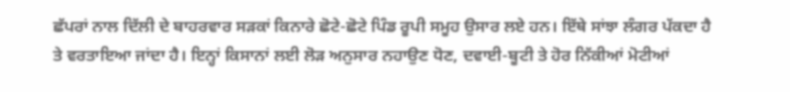ਛੱਪਰਾਂ ਨਾਲ ਦਿੱਲੀ ਦੇ ਬਾਹਰਵਾਰ ਸੜਕਾਂ ਕਿਨਾਰੇ ਛੋਟੇ-ਛੋਟੇ ਪਿੰਡ ਰੂਪੀ ਸਮੂਹ ਉਸਾਰ ਲਏ ਹਨ। ਇੱਥੇ ਸਾਂਝਾ ਲੰਗਰ ਪੱਕਦਾ ਹੈ ਤੇ ਵਰਤਾਇਆ ਜਾਂਦਾ ਹੈ। ਇਨ੍ਹਾਂ ਕਿਸਾਨਾਂ ਲਈ ਲੋੜ ਅਨੁਸਾਰ ਨਹਾਉਣ ਧੋਣ, ਦਵਾਈ-ਬੂਟੀ ਤੇ ਹੋਰ ਨਿੱਕੀਆਂ ਮੋਟੀਆਂ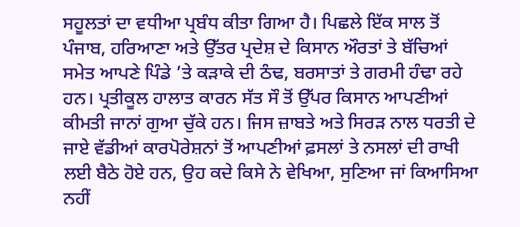ਸਹੂਲਤਾਂ ਦਾ ਵਧੀਆ ਪ੍ਰਬੰਧ ਕੀਤਾ ਗਿਆ ਹੈ। ਪਿਛਲੇ ਇੱਕ ਸਾਲ ਤੋਂ ਪੰਜਾਬ, ਹਰਿਆਣਾ ਅਤੇ ਉੱਤਰ ਪ੍ਰਦੇਸ਼ ਦੇ ਕਿਸਾਨ ਔਰਤਾਂ ਤੇ ਬੱਚਿਆਂ ਸਮੇਤ ਆਪਣੇ ਪਿੰਡੇ ’ਤੇ ਕੜਾਕੇ ਦੀ ਠੰਢ, ਬਰਸਾਤਾਂ ਤੇ ਗਰਮੀ ਹੰਢਾ ਰਹੇ ਹਨ। ਪ੍ਰਤੀਕੂਲ ਹਾਲਾਤ ਕਾਰਨ ਸੱਤ ਸੌ ਤੋਂ ਉੱਪਰ ਕਿਸਾਨ ਆਪਣੀਆਂ ਕੀਮਤੀ ਜਾਨਾਂ ਗੁਆ ਚੁੱਕੇ ਹਨ। ਜਿਸ ਜ਼ਾਬਤੇ ਅਤੇ ਸਿਰੜ ਨਾਲ ਧਰਤੀ ਦੇ ਜਾਏ ਵੱਡੀਆਂ ਕਾਰਪੋਰੇਸ਼ਨਾਂ ਤੋਂ ਆਪਣੀਆਂ ਫ਼ਸਲਾਂ ਤੇ ਨਸਲਾਂ ਦੀ ਰਾਖੀ ਲਈ ਬੈਠੇ ਹੋਏ ਹਨ, ਉਹ ਕਦੇ ਕਿਸੇ ਨੇ ਵੇਖਿਆ, ਸੁਣਿਆ ਜਾਂ ਕਿਆਸਿਆ ਨਹੀਂ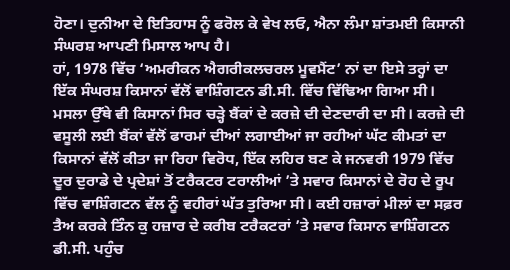ਹੋਣਾ। ਦੁਨੀਆ ਦੇ ਇਤਿਹਾਸ ਨੂੰ ਫਰੋਲ ਕੇ ਵੇਖ ਲਓ, ਐਨਾ ਲੰਮਾ ਸ਼ਾਂਤਮਈ ਕਿਸਾਨੀ ਸੰਘਰਸ਼ ਆਪਣੀ ਮਿਸਾਲ ਆਪ ਹੈ।
ਹਾਂ, 1978 ਵਿੱਚ ‘ਅਮਰੀਕਨ ਐਗਰੀਕਲਚਰਲ ਮੂਵਮੈਂਟ’ ਨਾਂ ਦਾ ਇਸੇ ਤਰ੍ਹਾਂ ਦਾ ਇੱਕ ਸੰਘਰਸ਼ ਕਿਸਾਨਾਂ ਵੱਲੋਂ ਵਾਸ਼ਿੰਗਟਨ ਡੀ.ਸੀ. ਵਿੱਚ ਵਿੱਢਿਆ ਗਿਆ ਸੀ। ਮਸਲਾ ਉੱਥੇ ਵੀ ਕਿਸਾਨਾਂ ਸਿਰ ਚੜ੍ਹੇ ਬੈਂਕਾਂ ਦੇ ਕਰਜ਼ੇ ਦੀ ਦੇਣਦਾਰੀ ਦਾ ਸੀ। ਕਰਜ਼ੇ ਦੀ ਵਸੂਲੀ ਲਈ ਬੈਂਕਾਂ ਵੱਲੋਂ ਫਾਰਮਾਂ ਦੀਆਂ ਲਗਾਈਆਂ ਜਾ ਰਹੀਆਂ ਘੱਟ ਕੀਮਤਾਂ ਦਾ ਕਿਸਾਨਾਂ ਵੱਲੋਂ ਕੀਤਾ ਜਾ ਰਿਹਾ ਵਿਰੋਧ, ਇੱਕ ਲਹਿਰ ਬਣ ਕੇ ਜਨਵਰੀ 1979 ਵਿੱਚ ਦੂਰ ਦੁਰਾਡੇ ਦੇ ਪ੍ਰਦੇਸ਼ਾਂ ਤੋਂ ਟਰੈਕਟਰ ਟਰਾਲੀਆਂ ’ਤੇ ਸਵਾਰ ਕਿਸਾਨਾਂ ਦੇ ਰੋਹ ਦੇ ਰੂਪ ਵਿੱਚ ਵਾਸ਼ਿੰਗਟਨ ਵੱਲ ਨੂੰ ਵਹੀਰਾਂ ਘੱਤ ਤੁਰਿਆ ਸੀ। ਕਈ ਹਜ਼ਾਰਾਂ ਮੀਲਾਂ ਦਾ ਸਫ਼ਰ ਤੈਅ ਕਰਕੇ ਤਿੰਨ ਕੁ ਹਜ਼ਾਰ ਦੇ ਕਰੀਬ ਟਰੈਕਟਰਾਂ ’ਤੇ ਸਵਾਰ ਕਿਸਾਨ ਵਾਸ਼ਿੰਗਟਨ ਡੀ.ਸੀ. ਪਹੁੰਚ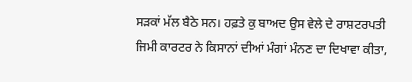ਸੜਕਾਂ ਮੱਲ ਬੈਠੇ ਸਨ। ਹਫ਼ਤੇ ਕੁ ਬਾਅਦ ਉਸ ਵੇਲੇ ਦੇ ਰਾਸ਼ਟਰਪਤੀ ਜਿਮੀ ਕਾਰਟਰ ਨੇ ਕਿਸਾਨਾਂ ਦੀਆਂ ਮੰਗਾਂ ਮੰਨਣ ਦਾ ਦਿਖਾਵਾ ਕੀਤਾ,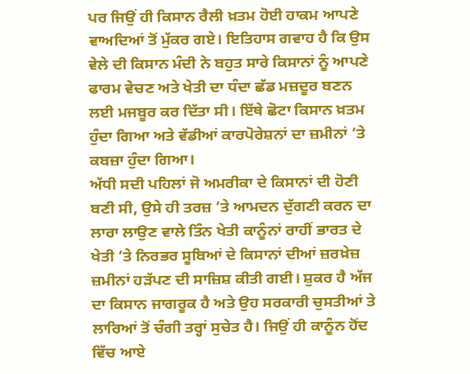ਪਰ ਜਿਉਂ ਹੀ ਕਿਸਾਨ ਰੈਲੀ ਖ਼ਤਮ ਹੋਈ ਹਾਕਮ ਆਪਣੇ ਵਾਅਦਿਆਂ ਤੋਂ ਮੁੱਕਰ ਗਏ। ਇਤਿਹਾਸ ਗਵਾਹ ਹੈ ਕਿ ਉਸ ਵੇਲੇ ਦੀ ਕਿਸਾਨ ਮੰਦੀ ਨੇ ਬਹੁਤ ਸਾਰੇ ਕਿਸਾਨਾਂ ਨੂੰ ਆਪਣੇ ਫਾਰਮ ਵੇਚਣ ਅਤੇ ਖੇਤੀ ਦਾ ਧੰਦਾ ਛੱਡ ਮਜ਼ਦੂਰ ਬਣਨ ਲਈ ਮਜਬੂਰ ਕਰ ਦਿੱਤਾ ਸੀ। ਇੱਥੇ ਛੋਟਾ ਕਿਸਾਨ ਖ਼ਤਮ ਹੁੰਦਾ ਗਿਆ ਅਤੇ ਵੱਡੀਆਂ ਕਾਰਪੋਰੇਸ਼ਨਾਂ ਦਾ ਜ਼ਮੀਨਾਂ ’ਤੇ ਕਬਜ਼ਾ ਹੁੰਦਾ ਗਿਆ।
ਅੱਧੀ ਸਦੀ ਪਹਿਲਾਂ ਜੋ ਅਮਰੀਕਾ ਦੇ ਕਿਸਾਨਾਂ ਦੀ ਹੋਣੀ ਬਣੀ ਸੀ, ਉਸੇ ਹੀ ਤਰਜ਼ ’ਤੇ ਆਮਦਨ ਦੁੱਗਣੀ ਕਰਨ ਦਾ ਲਾਰਾ ਲਾਉਣ ਵਾਲੇ ਤਿੰਨ ਖੇਤੀ ਕਾਨੂੰਨਾਂ ਰਾਹੀਂ ਭਾਰਤ ਦੇ ਖੇਤੀ ’ਤੇ ਨਿਰਭਰ ਸੂਬਿਆਂ ਦੇ ਕਿਸਾਨਾਂ ਦੀਆਂ ਜ਼ਰਖ਼ੇਜ਼ ਜ਼ਮੀਨਾਂ ਹੜੱਪਣ ਦੀ ਸਾਜ਼ਿਸ਼ ਕੀਤੀ ਗਈ। ਸ਼ੁਕਰ ਹੈ ਅੱਜ ਦਾ ਕਿਸਾਨ ਜਾਗਰੂਕ ਹੈ ਅਤੇ ਉਹ ਸਰਕਾਰੀ ਚੁਸਤੀਆਂ ਤੇ ਲਾਰਿਆਂ ਤੋਂ ਚੰਗੀ ਤਰ੍ਹਾਂ ਸੁਚੇਤ ਹੈ। ਜਿਉਂ ਹੀ ਕਾਨੂੰਨ ਹੋਂਦ ਵਿੱਚ ਆਏ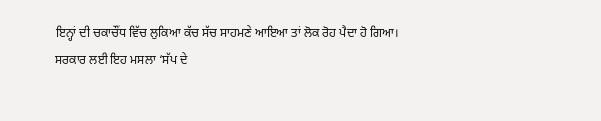ਇਨ੍ਹਾਂ ਦੀ ਚਕਾਚੌਂਧ ਵਿੱਚ ਲੁਕਿਆ ਕੱਚ ਸੱਚ ਸਾਹਮਣੇ ਆਇਆ ਤਾਂ ਲੋਕ ਰੋਹ ਪੈਦਾ ਹੋ ਗਿਆ।
ਸਰਕਾਰ ਲਈ ਇਹ ਮਸਲਾ ‘ਸੱਪ ਦੇ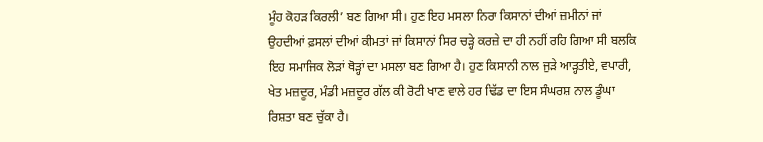ਮੂੰਹ ਕੋਹੜ ਕਿਰਲੀ’ ਬਣ ਗਿਆ ਸੀ। ਹੁਣ ਇਹ ਮਸਲਾ ਨਿਰਾ ਕਿਸਾਨਾਂ ਦੀਆਂ ਜ਼ਮੀਨਾਂ ਜਾਂ ਉਹਦੀਆਂ ਫ਼ਸਲਾਂ ਦੀਆਂ ਕੀਮਤਾਂ ਜਾਂ ਕਿਸਾਨਾਂ ਸਿਰ ਚੜ੍ਹੇ ਕਰਜ਼ੇ ਦਾ ਹੀ ਨਹੀਂ ਰਹਿ ਗਿਆ ਸੀ ਬਲਕਿ ਇਹ ਸਮਾਜਿਕ ਲੋੜਾਂ ਥੋੜ੍ਹਾਂ ਦਾ ਮਸਲਾ ਬਣ ਗਿਆ ਹੈ। ਹੁਣ ਕਿਸਾਨੀ ਨਾਲ ਜੁੜੇ ਆੜ੍ਹਤੀਏ, ਵਪਾਰੀ, ਖੇਤ ਮਜ਼ਦੂਰ, ਮੰਡੀ ਮਜ਼ਦੂਰ ਗੱਲ ਕੀ ਰੋਟੀ ਖਾਣ ਵਾਲੇ ਹਰ ਢਿੱਡ ਦਾ ਇਸ ਸੰਘਰਸ਼ ਨਾਲ ਡੂੰਘਾ ਰਿਸ਼ਤਾ ਬਣ ਚੁੱਕਾ ਹੈ।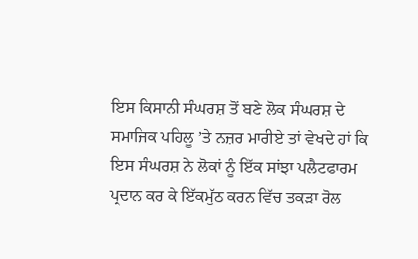ਇਸ ਕਿਸਾਨੀ ਸੰਘਰਸ਼ ਤੋਂ ਬਣੇ ਲੋਕ ਸੰਘਰਸ਼ ਦੇ ਸਮਾਜਿਕ ਪਹਿਲੂ ’ਤੇ ਨਜ਼ਰ ਮਾਰੀਏ ਤਾਂ ਵੇਖਦੇ ਹਾਂ ਕਿ ਇਸ ਸੰਘਰਸ਼ ਨੇ ਲੋਕਾਂ ਨੂੰ ਇੱਕ ਸਾਂਝਾ ਪਲੈਟਫਾਰਮ ਪ੍ਰਦਾਨ ਕਰ ਕੇ ਇੱਕਮੁੱਠ ਕਰਨ ਵਿੱਚ ਤਕੜਾ ਰੋਲ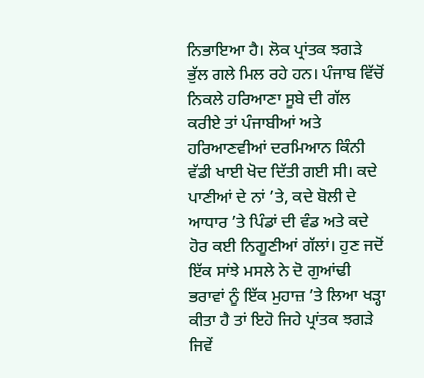ਨਿਭਾਇਆ ਹੈ। ਲੋਕ ਪ੍ਰਾਂਤਕ ਝਗੜੇ ਭੁੱਲ ਗਲੇ ਮਿਲ ਰਹੇ ਹਨ। ਪੰਜਾਬ ਵਿੱਚੋਂ ਨਿਕਲੇ ਹਰਿਆਣਾ ਸੂਬੇ ਦੀ ਗੱਲ ਕਰੀਏ ਤਾਂ ਪੰਜਾਬੀਆਂ ਅਤੇ ਹਰਿਆਣਵੀਆਂ ਦਰਮਿਆਨ ਕਿੰਨੀ ਵੱਡੀ ਖਾਈ ਖੋਦ ਦਿੱਤੀ ਗਈ ਸੀ। ਕਦੇ ਪਾਣੀਆਂ ਦੇ ਨਾਂ ’ਤੇ, ਕਦੇ ਬੋਲੀ ਦੇ ਆਧਾਰ ’ਤੇ ਪਿੰਡਾਂ ਦੀ ਵੰਡ ਅਤੇ ਕਦੇ ਹੋਰ ਕਈ ਨਿਗੂਣੀਆਂ ਗੱਲਾਂ। ਹੁਣ ਜਦੋਂ ਇੱਕ ਸਾਂਝੇ ਮਸਲੇ ਨੇ ਦੋ ਗੁਆਂਢੀ ਭਰਾਵਾਂ ਨੂੰ ਇੱਕ ਮੁਹਾਜ਼ ’ਤੇ ਲਿਆ ਖੜ੍ਹਾ ਕੀਤਾ ਹੈ ਤਾਂ ਇਹੋ ਜਿਹੇ ਪ੍ਰਾਂਤਕ ਝਗੜੇ ਜਿਵੇਂ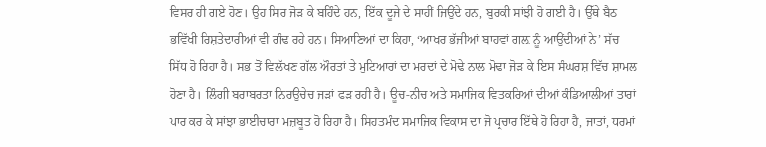ਵਿਸਰ ਹੀ ਗਏ ਹੋਣ। ਉਹ ਸਿਰ ਜੋੜ ਕੇ ਬਹਿੰਦੇ ਹਨ, ਇੱਕ ਦੂਜੇ ਦੇ ਸਾਹੀਂ ਜਿਉਂਦੇ ਹਨ, ਬੁਰਕੀ ਸਾਂਝੀ ਹੋ ਗਈ ਹੈ। ਉੱਥੇ ਬੈਠ ਭਵਿੱਖੀ ਰਿਸ਼ਤੇਦਾਰੀਆਂ ਵੀ ਗੰਢ ਰਹੇ ਹਨ। ਸਿਆਣਿਆਂ ਦਾ ਕਿਹਾ, ‘ਆਖਰ ਭੱਜੀਆਂ ਬਾਹਵਾਂ ਗਲ਼ ਨੂੰ ਆਉਂਦੀਆਂ ਨੇ’ ਸੱਚ ਸਿੱਧ ਹੋ ਰਿਹਾ ਹੈ। ਸਭ ਤੋਂ ਵਿਲੱਖਣ ਗੱਲ ਔਰਤਾਂ ਤੇ ਮੁਟਿਆਰਾਂ ਦਾ ਮਰਦਾਂ ਦੇ ਮੋਢੇ ਨਾਲ ਮੋਢਾ ਜੋੜ ਕੇ ਇਸ ਸੰਘਰਸ਼ ਵਿੱਚ ਸ਼ਾਮਲ ਹੋਣਾ ਹੈ। ਲਿੰਗੀ ਬਰਾਬਰਤਾ ਨਿਰਉਚੇਚ ਜੜਾਂ ਫੜ ਰਹੀ ਹੈ। ਊਚ-ਨੀਚ ਅਤੇ ਸਮਾਜਿਕ ਵਿਤਕਰਿਆਂ ਦੀਆਂ ਕੰਡਿਆਲੀਆਂ ਤਾਰਾਂ ਪਾਰ ਕਰ ਕੇ ਸਾਂਝਾ ਭਾਈਚਾਰਾ ਮਜ਼ਬੂਤ ਹੋ ਰਿਹਾ ਹੈ। ਸਿਹਤਮੰਦ ਸਮਾਜਿਕ ਵਿਕਾਸ ਦਾ ਜੋ ਪ੍ਰਚਾਰ ਇੱਥੇ ਹੋ ਰਿਹਾ ਹੈ, ਜਾਤਾਂ, ਧਰਮਾਂ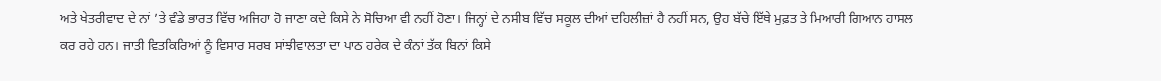ਅਤੇ ਖੇਤਰੀਵਾਦ ਦੇ ਨਾਂ ’ਤੇ ਵੰਡੇ ਭਾਰਤ ਵਿੱਚ ਅਜਿਹਾ ਹੋ ਜਾਣਾ ਕਦੇ ਕਿਸੇ ਨੇ ਸੋਚਿਆ ਵੀ ਨਹੀਂ ਹੋਣਾ। ਜਿਨ੍ਹਾਂ ਦੇ ਨਸੀਬ ਵਿੱਚ ਸਕੂਲ ਦੀਆਂ ਦਹਿਲੀਜ਼ਾਂ ਹੈ ਨਹੀਂ ਸਨ, ਉਹ ਬੱਚੇ ਇੱਥੇ ਮੁਫ਼ਤ ਤੇ ਮਿਆਰੀ ਗਿਆਨ ਹਾਸਲ ਕਰ ਰਹੇ ਹਨ। ਜਾਤੀ ਵਿਤਕਿਰਿਆਂ ਨੂੰ ਵਿਸਾਰ ਸਰਬ ਸਾਂਝੀਵਾਲਤਾ ਦਾ ਪਾਠ ਹਰੇਕ ਦੇ ਕੰਨਾਂ ਤੱਕ ਬਿਨਾਂ ਕਿਸੇ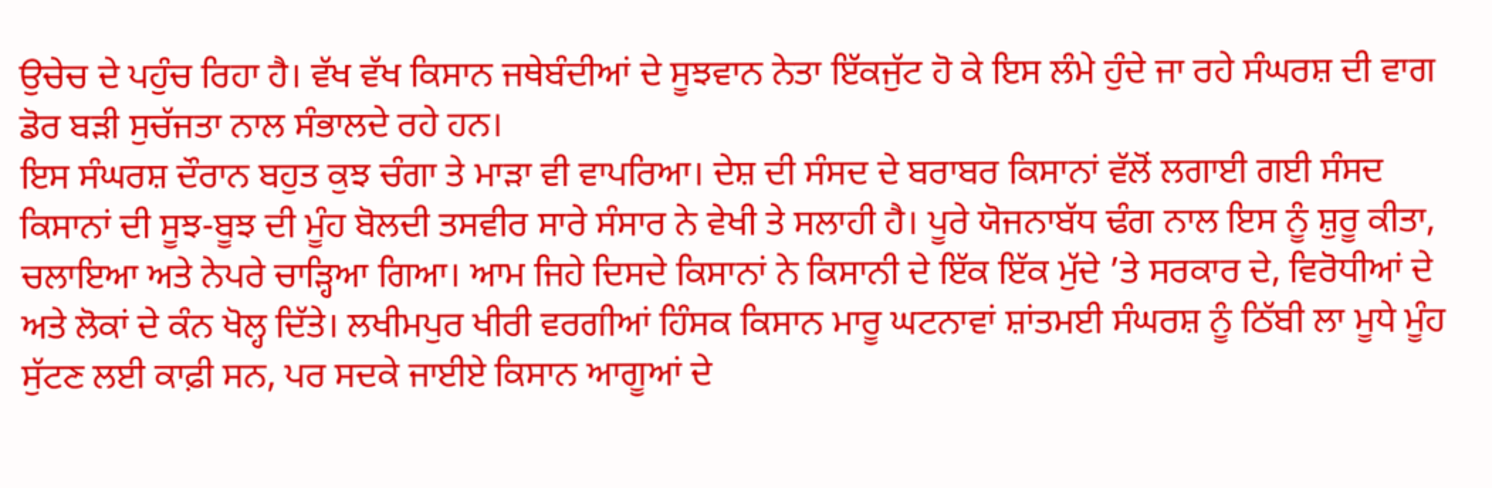ਉਚੇਚ ਦੇ ਪਹੁੰਚ ਰਿਹਾ ਹੈ। ਵੱਖ ਵੱਖ ਕਿਸਾਨ ਜਥੇਬੰਦੀਆਂ ਦੇ ਸੂਝਵਾਨ ਨੇਤਾ ਇੱਕਜੁੱਟ ਹੋ ਕੇ ਇਸ ਲੰਮੇ ਹੁੰਦੇ ਜਾ ਰਹੇ ਸੰਘਰਸ਼ ਦੀ ਵਾਗ ਡੋਰ ਬੜੀ ਸੁਚੱਜਤਾ ਨਾਲ ਸੰਭਾਲਦੇ ਰਹੇ ਹਨ।
ਇਸ ਸੰਘਰਸ਼ ਦੌਰਾਨ ਬਹੁਤ ਕੁਝ ਚੰਗਾ ਤੇ ਮਾੜਾ ਵੀ ਵਾਪਰਿਆ। ਦੇਸ਼ ਦੀ ਸੰਸਦ ਦੇ ਬਰਾਬਰ ਕਿਸਾਨਾਂ ਵੱਲੋਂ ਲਗਾਈ ਗਈ ਸੰਸਦ ਕਿਸਾਨਾਂ ਦੀ ਸੂਝ-ਬੂਝ ਦੀ ਮੂੰਹ ਬੋਲਦੀ ਤਸਵੀਰ ਸਾਰੇ ਸੰਸਾਰ ਨੇ ਵੇਖੀ ਤੇ ਸਲਾਹੀ ਹੈ। ਪੂਰੇ ਯੋਜਨਾਬੱਧ ਢੰਗ ਨਾਲ ਇਸ ਨੂੰ ਸ਼ੁਰੂ ਕੀਤਾ, ਚਲਾਇਆ ਅਤੇ ਨੇਪਰੇ ਚਾੜ੍ਹਿਆ ਗਿਆ। ਆਮ ਜਿਹੇ ਦਿਸਦੇ ਕਿਸਾਨਾਂ ਨੇ ਕਿਸਾਨੀ ਦੇ ਇੱਕ ਇੱਕ ਮੁੱਦੇ ’ਤੇ ਸਰਕਾਰ ਦੇ, ਵਿਰੋਧੀਆਂ ਦੇ ਅਤੇ ਲੋਕਾਂ ਦੇ ਕੰਨ ਖੋਲ੍ਹ ਦਿੱਤੇ। ਲਖੀਮਪੁਰ ਖੀਰੀ ਵਰਗੀਆਂ ਹਿੰਸਕ ਕਿਸਾਨ ਮਾਰੂ ਘਟਨਾਵਾਂ ਸ਼ਾਂਤਮਈ ਸੰਘਰਸ਼ ਨੂੰ ਠਿੱਬੀ ਲਾ ਮੂਧੇ ਮੂੰਹ ਸੁੱਟਣ ਲਈ ਕਾਫ਼ੀ ਸਨ, ਪਰ ਸਦਕੇ ਜਾਈਏ ਕਿਸਾਨ ਆਗੂਆਂ ਦੇ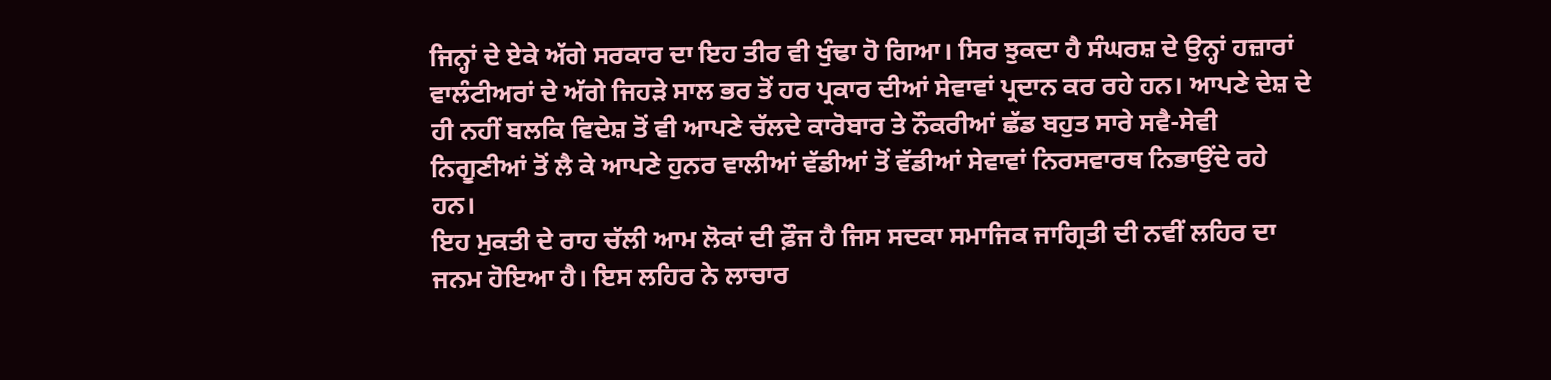ਜਿਨ੍ਹਾਂ ਦੇ ਏਕੇ ਅੱਗੇ ਸਰਕਾਰ ਦਾ ਇਹ ਤੀਰ ਵੀ ਖੁੰਢਾ ਹੋ ਗਿਆ। ਸਿਰ ਝੁਕਦਾ ਹੈ ਸੰਘਰਸ਼ ਦੇ ਉਨ੍ਹਾਂ ਹਜ਼ਾਰਾਂ ਵਾਲੰਟੀਅਰਾਂ ਦੇ ਅੱਗੇ ਜਿਹੜੇ ਸਾਲ ਭਰ ਤੋਂ ਹਰ ਪ੍ਰਕਾਰ ਦੀਆਂ ਸੇਵਾਵਾਂ ਪ੍ਰਦਾਨ ਕਰ ਰਹੇ ਹਨ। ਆਪਣੇ ਦੇਸ਼ ਦੇ ਹੀ ਨਹੀਂ ਬਲਕਿ ਵਿਦੇਸ਼ ਤੋਂ ਵੀ ਆਪਣੇ ਚੱਲਦੇ ਕਾਰੋਬਾਰ ਤੇ ਨੌਕਰੀਆਂ ਛੱਡ ਬਹੁਤ ਸਾਰੇ ਸਵੈ-ਸੇਵੀ ਨਿਗੂਣੀਆਂ ਤੋਂ ਲੈ ਕੇ ਆਪਣੇ ਹੁਨਰ ਵਾਲੀਆਂ ਵੱਡੀਆਂ ਤੋਂ ਵੱਡੀਆਂ ਸੇਵਾਵਾਂ ਨਿਰਸਵਾਰਥ ਨਿਭਾਉਂਦੇ ਰਹੇ ਹਨ।
ਇਹ ਮੁਕਤੀ ਦੇ ਰਾਹ ਚੱਲੀ ਆਮ ਲੋਕਾਂ ਦੀ ਫ਼ੌਜ ਹੈ ਜਿਸ ਸਦਕਾ ਸਮਾਜਿਕ ਜਾਗ੍ਰਿਤੀ ਦੀ ਨਵੀਂ ਲਹਿਰ ਦਾ ਜਨਮ ਹੋਇਆ ਹੈ। ਇਸ ਲਹਿਰ ਨੇ ਲਾਚਾਰ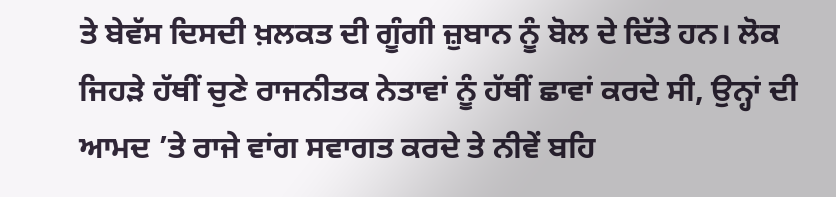ਤੇ ਬੇਵੱਸ ਦਿਸਦੀ ਖ਼ਲਕਤ ਦੀ ਗੂੰਗੀ ਜ਼ੁਬਾਨ ਨੂੰ ਬੋਲ ਦੇ ਦਿੱਤੇ ਹਨ। ਲੋਕ ਜਿਹੜੇ ਹੱਥੀਂ ਚੁਣੇ ਰਾਜਨੀਤਕ ਨੇਤਾਵਾਂ ਨੂੰ ਹੱਥੀਂ ਛਾਵਾਂ ਕਰਦੇ ਸੀ, ਉਨ੍ਹਾਂ ਦੀ ਆਮਦ ’ਤੇ ਰਾਜੇ ਵਾਂਗ ਸਵਾਗਤ ਕਰਦੇ ਤੇ ਨੀਵੇਂ ਬਹਿ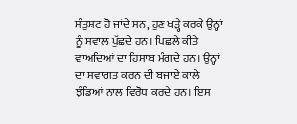ਸੰਤੁਸ਼ਟ ਹੋ ਜਾਂਦੇ ਸਨ, ਹੁਣ ਖੜ੍ਹੇ ਕਰਕੇ ਉਨ੍ਹਾਂ ਨੂੰ ਸਵਾਲ ਪੁੱਛਦੇ ਹਨ। ਪਿਛਲੇ ਕੀਤੇ ਵਾਅਦਿਆਂ ਦਾ ਹਿਸਾਬ ਮੰਗਦੇ ਹਨ। ਉਨ੍ਹਾਂ ਦਾ ਸਵਾਗਤ ਕਰਨ ਦੀ ਬਜਾਏ ਕਾਲੇ ਝੰਡਿਆਂ ਨਾਲ ਵਿਰੋਧ ਕਰਦੇ ਹਨ। ਇਸ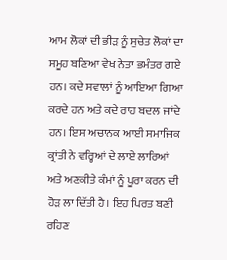ਆਮ ਲੋਕਾਂ ਦੀ ਭੀੜ ਨੂੰ ਸੁਚੇਤ ਲੋਕਾਂ ਦਾ ਸਮੂਹ ਬਣਿਆ ਵੇਖ ਨੇਤਾ ਭਮੰਤਰ ਗਏ ਹਨ। ਕਦੇ ਸਵਾਲਾਂ ਨੂੰ ਆਇਆ ਗਿਆ ਕਰਦੇ ਹਨ ਅਤੇ ਕਦੇ ਰਾਹ ਬਦਲ ਜਾਂਦੇ ਹਨ। ਇਸ ਅਚਾਨਕ ਆਈ ਸਮਾਜਿਕ ਕ੍ਰਾਂਤੀ ਨੇ ਵਰ੍ਹਿਆਂ ਦੇ ਲਾਏ ਲਾਰਿਆਂ ਅਤੇ ਅਣਕੀਤੇ ਕੰਮਾਂ ਨੂੰ ਪੂਰਾ ਕਰਨ ਦੀ ਹੋੜ ਲਾ ਦਿੱਤੀ ਹੈ। ਇਹ ਪਿਰਤ ਬਣੀ ਰਹਿਣ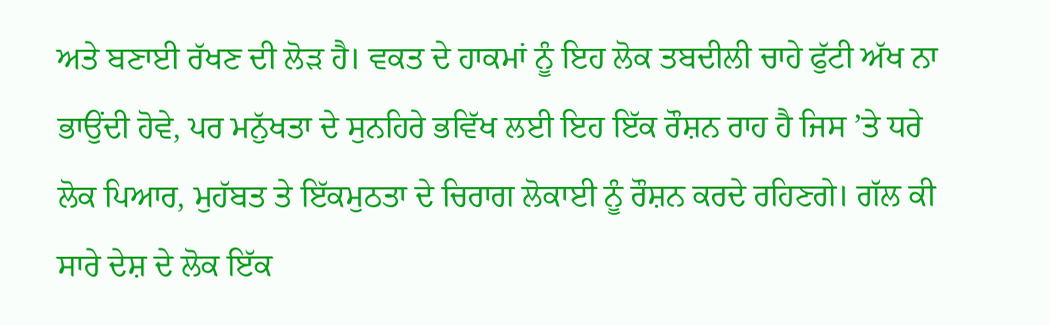ਅਤੇ ਬਣਾਈ ਰੱਖਣ ਦੀ ਲੋੜ ਹੈ। ਵਕਤ ਦੇ ਹਾਕਮਾਂ ਨੂੰ ਇਹ ਲੋਕ ਤਬਦੀਲੀ ਚਾਹੇ ਫੁੱਟੀ ਅੱਖ ਨਾ ਭਾਉਂਦੀ ਹੋਵੇ, ਪਰ ਮਨੁੱਖਤਾ ਦੇ ਸੁਨਹਿਰੇ ਭਵਿੱਖ ਲਈ ਇਹ ਇੱਕ ਰੌਸ਼ਨ ਰਾਹ ਹੈ ਜਿਸ ’ਤੇ ਧਰੇ ਲੋਕ ਪਿਆਰ, ਮੁਹੱਬਤ ਤੇ ਇੱਕਮੁਠਤਾ ਦੇ ਚਿਰਾਗ ਲੋਕਾਈ ਨੂੰ ਰੌਸ਼ਨ ਕਰਦੇ ਰਹਿਣਗੇ। ਗੱਲ ਕੀ ਸਾਰੇ ਦੇਸ਼ ਦੇ ਲੋਕ ਇੱਕ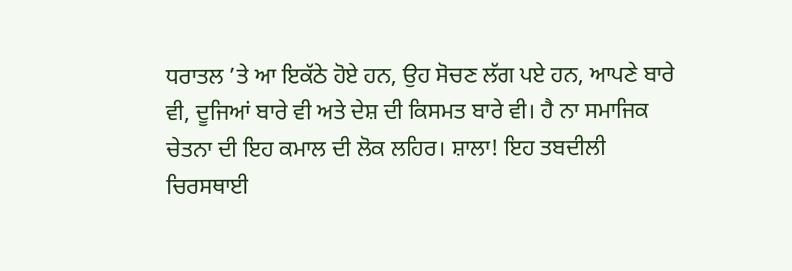ਧਰਾਤਲ ’ਤੇ ਆ ਇਕੱਠੇ ਹੋਏ ਹਨ, ਉਹ ਸੋਚਣ ਲੱਗ ਪਏ ਹਨ, ਆਪਣੇ ਬਾਰੇ ਵੀ, ਦੂਜਿਆਂ ਬਾਰੇ ਵੀ ਅਤੇ ਦੇਸ਼ ਦੀ ਕਿਸਮਤ ਬਾਰੇ ਵੀ। ਹੈ ਨਾ ਸਮਾਜਿਕ ਚੇਤਨਾ ਦੀ ਇਹ ਕਮਾਲ ਦੀ ਲੋਕ ਲਹਿਰ। ਸ਼ਾਲਾ! ਇਹ ਤਬਦੀਲੀ ਚਿਰਸਥਾਈ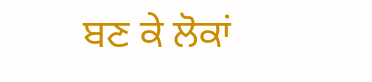ਬਣ ਕੇ ਲੋਕਾਂ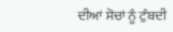ਦੀਆਂ ਸੋਚਾਂ ਨੂੰ ਟੁੰਬਦੀ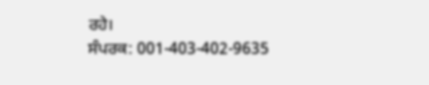ਰਹੇ।
ਸੰਪਰਕ: 001-403-402-9635